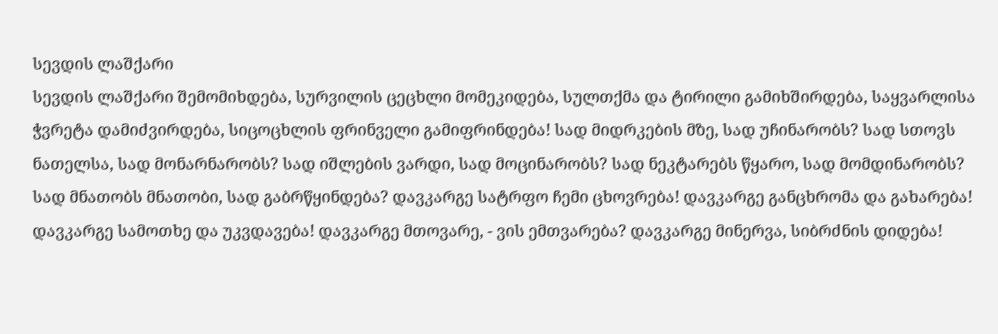სევდის ლაშქარი
სევდის ლაშქარი შემომიხდება, სურვილის ცეცხლი მომეკიდება, სულთქმა და ტირილი გამიხშირდება, საყვარლისა ჭვრეტა დამიძვირდება, სიცოცხლის ფრინველი გამიფრინდება! სად მიდრკების მზე, სად უჩინარობს? სად სთოვს ნათელსა, სად მონარნარობს? სად იშლების ვარდი, სად მოცინარობს? სად ნეკტარებს წყარო, სად მომდინარობს? სად მნათობს მნათობი, სად გაბრწყინდება? დავკარგე სატრფო ჩემი ცხოვრება! დავკარგე განცხრომა და გახარება! დავკარგე სამოთხე და უკვდავება! დავკარგე მთოვარე, - ვის ემთვარება? დავკარგე მინერვა, სიბრძნის დიდება!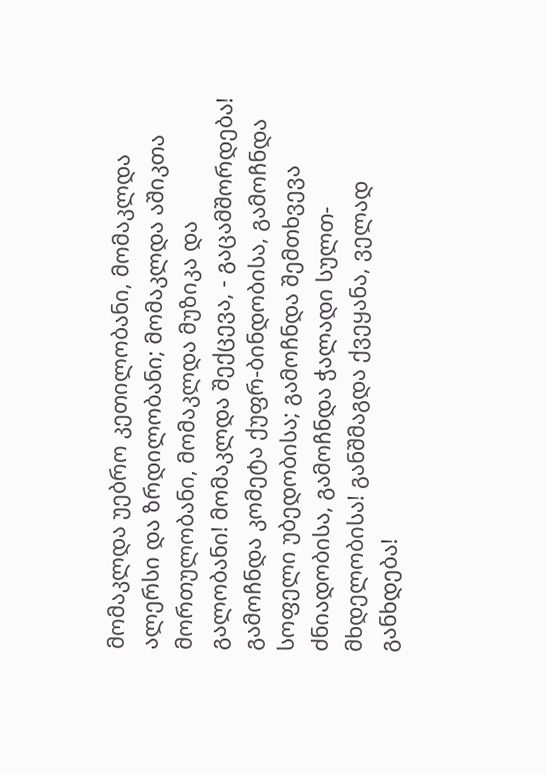მომაკლდა უებრო კეთილობანი, მომაკლდა ალერსი და ზრდილობანი; მომაკლდა აშიკთა მორთულობანი, მომაკლდა მუზიკა და გალობანი! მომაკლდა შექცევა, - გაცამშორდება! გამოჩნდა კომეტა ქუფრ-ბინდობისა, გამოჩნდა სოფელი უბედობისა; გამოჩნდა შემთხვევა ძნიადობისა, გამოჩნდა ჭალადი სულთ-მხდელობისა! განშმაგდა ქვეყანა, ველად განხდება!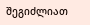შეგიძლიათ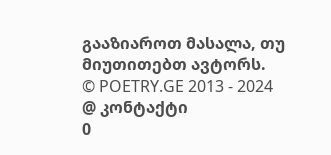გააზიაროთ მასალა, თუ მიუთითებთ ავტორს.
© POETRY.GE 2013 - 2024
@ კონტაქტი
0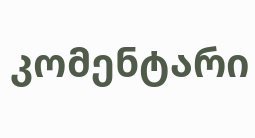კომენტარი